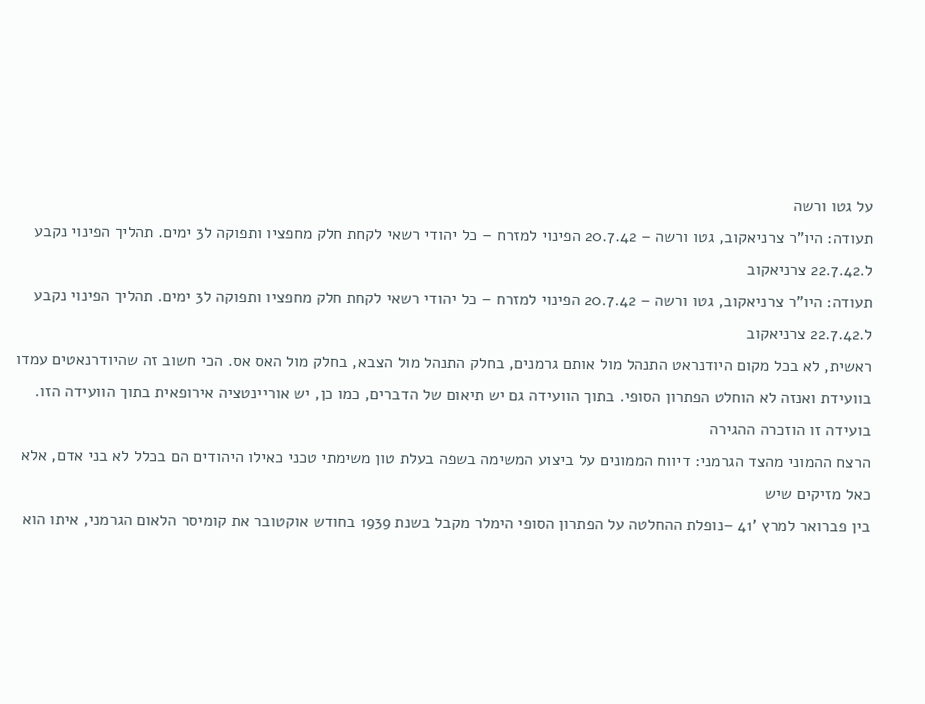על גטו ורשה
תעודה: היו"ר צרניאקוב, גטו ורשה – 20.7.42 הפינוי למזרח – כל יהודי רשאי לקחת חלק מחפציו ותפוקה ל3 ימים. תהליך הפינוי נקבע ל.22.7.42 צרניאקוב
תעודה: היו"ר צרניאקוב, גטו ורשה – 20.7.42 הפינוי למזרח – כל יהודי רשאי לקחת חלק מחפציו ותפוקה ל3 ימים. תהליך הפינוי נקבע ל.22.7.42 צרניאקוב
ראשית, לא בכל מקום היודנראט התנהל מול אותם גרמנים, בחלק התנהל מול הצבא, בחלק מול האס אס. הכי חשוב זה שהיודרנאטים עמדו
בוועידת ואנזה לא הוחלט הפתרון הסופי. בתוך הוועידה גם יש תיאום של הדברים, כמו כן, יש אוריינטציה אירופאית בתוך הוועידה הזו. בועידה זו הוזכרה ההגירה
הרצח ההמוני מהצד הגרמני: דיווח הממונים על ביצוע המשימה בשפה בעלת טון משימתי טכני כאילו היהודים הם בכלל לא בני אדם, אלא כאל מזיקים שיש
בין פברואר למרץ '41 –נופלת ההחלטה על הפתרון הסופי הימלר מקבל בשנת 1939 בחודש אוקטובר את קומיסר הלאום הגרמני, איתו הוא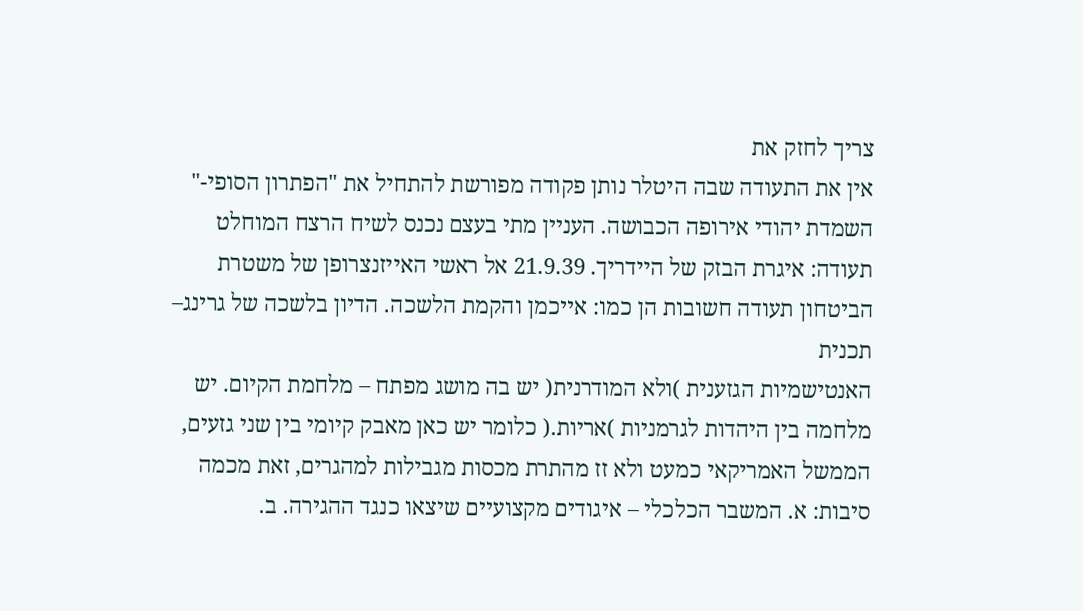צריך לחזק את
אין את התעודה שבה היטלר נותן פקודה מפורשת להתחיל את "הפתרון הסופי-" השמדת יהודי אירופה הכבושה. העניין מתי בעצם נכנס לשיח הרצח המוחלט
תעודה: איגרת הבזק של היידריך. 21.9.39 אל ראשי האייזנצרופן של משטרת הביטחון תעודה חשובות הן כמו: אייכמן והקמת הלשכה. הדיון בלשכה של גרינג– תכנית
האנטישמיות הגזענית )ולא המודרנית( יש בה מושג מפתח – מלחמת הקיום. יש מלחמה בין היהדות לגרמניות )אריות.( כלומר יש כאן מאבק קיומי בין שני גזעים,
הממשל האמריקאי כמעט ולא זז מהתרת מכסות מגבילות למהגרים, זאת מכמה סיבות: א. המשבר הכלכלי – איגודים מקצועיים שיצאו כנגד ההגירה. ב.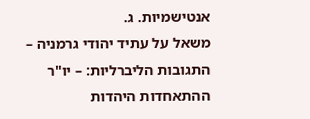אנטישמיות. ג.
משאל על עתיד יהודי גרמניה – התגובות הליברליות: – יו"ר ההתאחדות היהדות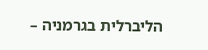הליברלית בגרמניה –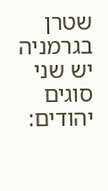שטרן בגרמניה יש שני סוגים יהודים: